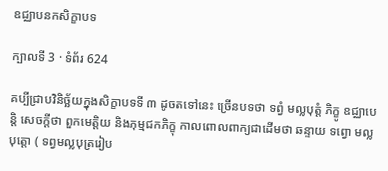ឧជ្ឈាបនកសិក្ខាបទ

ក្បាលទី 3 · ទំព័រ 624

គប្បីជ្រាបវិនិច្ឆ័យក្នុងសិក្ខាបទទី ៣ ដូចតទៅនេះ ច្រើនបទថា ទព្វំ មល្លបុត្តំ ភិក្ខូ ឧជ្ឈាបេន្តិ សេចក្តីថា ពួកមេត្តិយ និងភុម្មជកភិក្ខុ កាលពោលពាក្យជាដើមថា ឆន្ទាយ ទព្វោ មល្លបុត្តោ ( ទព្វមល្លបុត្ររៀប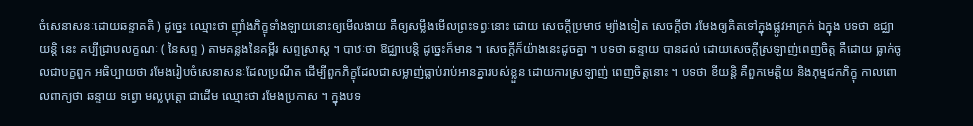ចំសេនាសនៈដោយឆន្ទាគតិ ) ដូច្នេះ ឈ្មោះថា ញ៉ាំងភិក្ខុទាំងឡាយនោះឲ្យមើលងាយ គឺឲ្យសម្លឹងមើលព្រះទព្វៈនោះ ដោយ សេចក្តីប្រមាថ ម្យ៉ាងទៀត សេចក្តីថា រមែងឲ្យគិតទៅក្នុងផ្លូវអាក្រក់ ឯក្នុង បទថា ឧជ្ឈាយន្តិ នេះ គប្បីជ្រាបលក្ខណៈ ( នៃសព្ទ ) តាមគន្លងនៃគម្ពីរ សព្ទស្រាស្ត ។ បាឋៈថា ឱជ្ឈាបេន្តិ ដូច្នេះក៏មាន ។ សេចក្តីក៏យ៉ាងនេះដូចគ្នា ។ បទថា ឆន្ទាយ បានដល់ ដោយសេចក្តីស្រឡាញ់ពេញចិត្ត គឺដោយ ធ្លាក់ចូលជាបក្ខពួក អធិប្បាយថា រមែងរៀបចំសេនាសនៈដែលប្រណីត ដើម្បីពួកភិក្ខុដែលជាសម្លាញ់ធ្លាប់រាប់អានគ្នារបស់ខ្លួន ដោយការស្រឡាញ់ ពេញចិត្តនោះ ។ បទថា ខីយន្តិ គឺពួកមេត្តិយ និងភុម្មជកភិក្ខុ កាលពោលពាក្យថា ឆន្ទាយ ទព្វោ មល្លបុត្តោ ជាដើម ឈ្មោះថា រមែងប្រកាស ។ ក្នុងបទ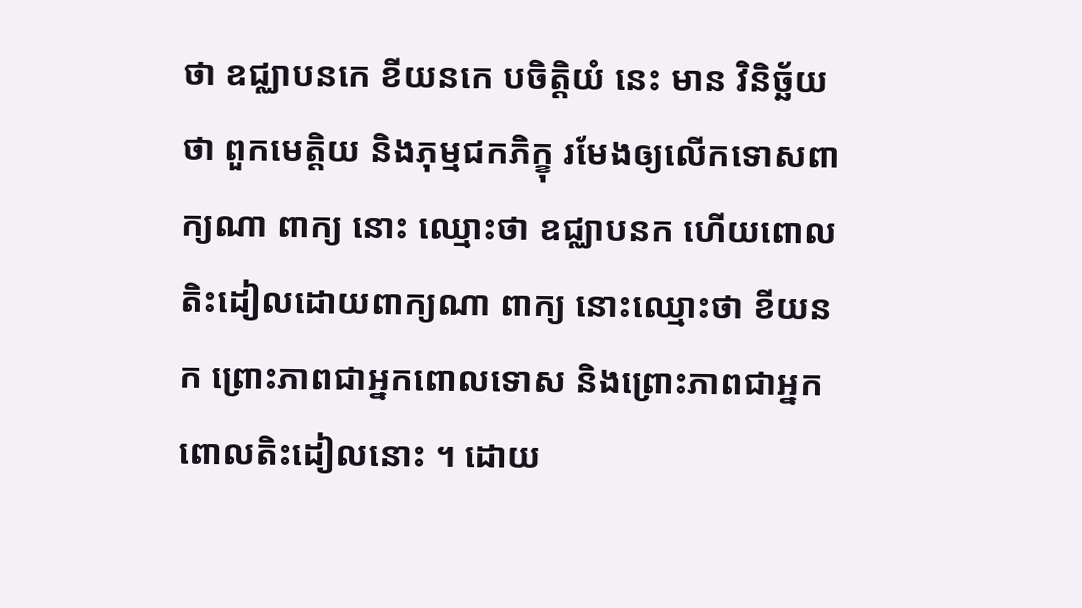ថា ឧជ្ឈាបនកេ ខីយនកេ បចិត្តិយំ នេះ មាន វិនិច្ឆ័យថា ពួកមេត្តិយ និងភុម្មជកភិក្ខុ រមែងឲ្យលើកទោសពាក្យណា ពាក្យ នោះ ឈ្មោះថា ឧជ្ឈាបនក ហើយពោលតិះដៀលដោយពាក្យណា ពាក្យ នោះឈ្មោះថា ខីយនក ព្រោះភាពជាអ្នកពោលទោស និងព្រោះភាពជាអ្នក ពោលតិះដៀលនោះ ។ ដោយ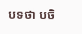បទថា បចិ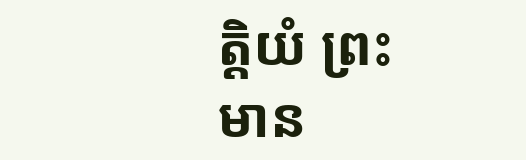ត្តិយំ ព្រះមាន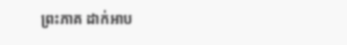ព្រះភាគ ដាក់អាប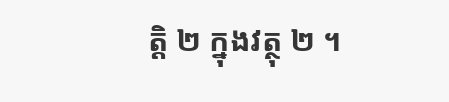ត្តិ ២ ក្នុងវត្ថុ ២ ។